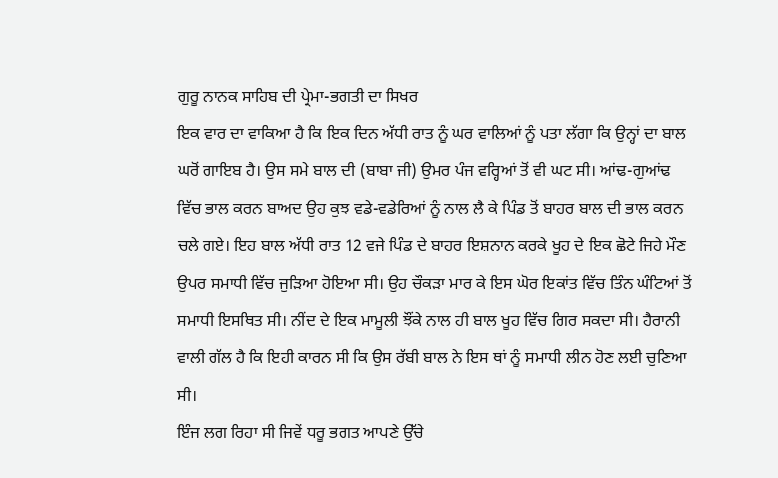ਗੁਰੂ ਨਾਨਕ ਸਾਹਿਬ ਦੀ ਪ੍ਰੇਮਾ-ਭਗਤੀ ਦਾ ਸਿਖਰ
ਇਕ ਵਾਰ ਦਾ ਵਾਕਿਆ ਹੈ ਕਿ ਇਕ ਦਿਨ ਅੱਧੀ ਰਾਤ ਨੂੰ ਘਰ ਵਾਲਿਆਂ ਨੂੰ ਪਤਾ ਲੱਗਾ ਕਿ ਉਨ੍ਹਾਂ ਦਾ ਬਾਲ ਘਰੋਂ ਗਾਇਬ ਹੈ। ਉਸ ਸਮੇ ਬਾਲ ਦੀ (ਬਾਬਾ ਜੀ) ਉਮਰ ਪੰਜ ਵਰ੍ਹਿਆਂ ਤੋਂ ਵੀ ਘਟ ਸੀ। ਆਂਢ-ਗੁਆਂਢ ਵਿੱਚ ਭਾਲ ਕਰਨ ਬਾਅਦ ਉਹ ਕੁਝ ਵਡੇ-ਵਡੇਰਿਆਂ ਨੂੰ ਨਾਲ ਲੈ ਕੇ ਪਿੰਡ ਤੋਂ ਬਾਹਰ ਬਾਲ ਦੀ ਭਾਲ ਕਰਨ ਚਲੇ ਗਏ। ਇਹ ਬਾਲ ਅੱਧੀ ਰਾਤ 12 ਵਜੇ ਪਿੰਡ ਦੇ ਬਾਹਰ ਇਸ਼ਨਾਨ ਕਰਕੇ ਖੂਹ ਦੇ ਇਕ ਛੋਟੇ ਜਿਹੇ ਮੌਣ ਉਪਰ ਸਮਾਧੀ ਵਿੱਚ ਜੁੜਿਆ ਹੋਇਆ ਸੀ। ਉਹ ਚੌਕੜਾ ਮਾਰ ਕੇ ਇਸ ਘੋਰ ਇਕਾਂਤ ਵਿੱਚ ਤਿੰਨ ਘੰਟਿਆਂ ਤੋਂ ਸਮਾਧੀ ਇਸਥਿਤ ਸੀ। ਨੀਂਦ ਦੇ ਇਕ ਮਾਮੂਲੀ ਝੌਂਕੇ ਨਾਲ ਹੀ ਬਾਲ ਖੂਹ ਵਿੱਚ ਗਿਰ ਸਕਦਾ ਸੀ। ਹੈਰਾਨੀ ਵਾਲੀ ਗੱਲ ਹੈ ਕਿ ਇਹੀ ਕਾਰਨ ਸੀ ਕਿ ਉਸ ਰੱਬੀ ਬਾਲ ਨੇ ਇਸ ਥਾਂ ਨੂੰ ਸਮਾਧੀ ਲੀਨ ਹੋਣ ਲਈ ਚੁਣਿਆ ਸੀ।
ਇੰਜ ਲਗ ਰਿਹਾ ਸੀ ਜਿਵੇਂ ਧਰੂ ਭਗਤ ਆਪਣੇ ਉੱਚੇ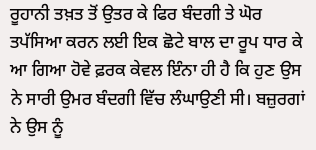ਰੂਹਾਨੀ ਤਖ਼ਤ ਤੋਂ ਉਤਰ ਕੇ ਫਿਰ ਬੰਦਗੀ ਤੇ ਘੋਰ ਤਪੱਸਿਆ ਕਰਨ ਲਈ ਇਕ ਛੋਟੇ ਬਾਲ ਦਾ ਰੂਪ ਧਾਰ ਕੇ ਆ ਗਿਆ ਹੋਵੇ ਫ਼ਰਕ ਕੇਵਲ ਇੰਨਾ ਹੀ ਹੈ ਕਿ ਹੁਣ ਉਸ ਨੇ ਸਾਰੀ ਉਮਰ ਬੰਦਗੀ ਵਿੱਚ ਲੰਘਾਉਣੀ ਸੀ। ਬਜ਼ੁਰਗਾਂ ਨੇ ਉਸ ਨੂੰ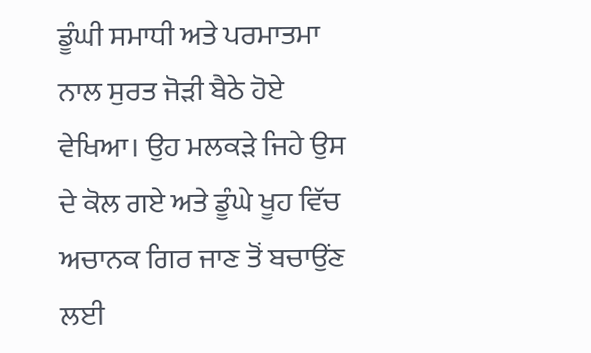ਡੂੰਘੀ ਸਮਾਧੀ ਅਤੇ ਪਰਮਾਤਮਾ ਨਾਲ ਸੁਰਤ ਜੋੜੀ ਬੈਠੇ ਹੋਏ ਵੇਖਿਆ। ਉਹ ਮਲਕੜੇ ਜਿਹੇ ਉਸ ਦੇ ਕੋਲ ਗਏ ਅਤੇ ਡੂੰਘੇ ਖੂਹ ਵਿੱਚ ਅਚਾਨਕ ਗਿਰ ਜਾਣ ਤੋਂ ਬਚਾਉਂਣ ਲਈ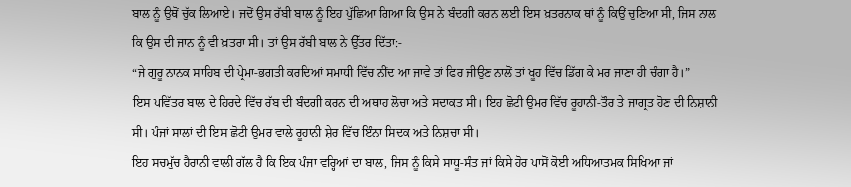ਬਾਲ ਨੂੰ ਉਥੋਂ ਚੁੱਕ ਲਿਆਏ। ਜਦੋਂ ਉਸ ਰੱਬੀ ਬਾਲ ਨੂੰ ਇਹ ਪੁੱਛਿਆ ਗਿਆ ਕਿ ਉਸ ਨੇ ਬੰਦਗੀ ਕਰਨ ਲਈ ਇਸ ਖ਼ਤਰਨਾਕ ਥਾਂ ਨੂੰ ਕਿਉਂ ਚੁਣਿਆ ਸੀ, ਜਿਸ ਨਾਲ ਕਿ ਉਸ ਦੀ ਜਾਨ ਨੂੰ ਵੀ ਖ਼ਤਰਾ ਸੀ। ਤਾਂ ਉਸ ਰੱਬੀ ਬਾਲ ਨੇ ਉੱਤਰ ਦਿੱਤਾ:-
“ਜੇ ਗੁਰੂ ਨਾਨਕ ਸਾਹਿਬ ਦੀ ਪ੍ਰੇਮਾ-ਭਗਤੀ ਕਰਦਿਆਂ ਸਮਾਧੀ ਵਿੱਚ ਨੀਂਦ ਆ ਜਾਵੇ ਤਾਂ ਫਿਰ ਜੀਉਣ ਨਾਲੋਂ ਤਾਂ ਖੂਹ ਵਿੱਚ ਡਿੱਗ ਕੇ ਮਰ ਜਾਣਾ ਹੀ ਚੰਗਾ ਹੈ।”
ਇਸ ਪਵਿੱਤਰ ਬਾਲ ਦੇ ਹਿਰਦੇ ਵਿੱਚ ਰੱਬ ਦੀ ਬੰਦਗੀ ਕਰਨ ਦੀ ਅਥਾਹ ਲੋਚਾ ਅਤੇ ਸਦਾਕਤ ਸੀ। ਇਹ ਛੋਟੀ ਉਮਰ ਵਿੱਚ ਰੂਹਾਨੀ-ਤੌਰ ਤੇ ਜਾਗ੍ਰਤ ਹੋਣ ਦੀ ਨਿਸ਼ਾਨੀ ਸੀ। ਪੰਜਾਂ ਸਾਲਾਂ ਦੀ ਇਸ ਛੋਟੀ ਉਮਰ ਵਾਲੇ ਰੂਹਾਨੀ ਸ਼ੇਰ ਵਿੱਚ ਇੰਨਾ ਸਿਦਕ ਅਤੇ ਨਿਸ਼ਚਾ ਸੀ।
ਇਹ ਸਚਮੁੱਚ ਹੈਰਾਨੀ ਵਾਲੀ ਗੱਲ ਹੈ ਕਿ ਇਕ ਪੰਜਾ ਵਰ੍ਹਿਆਂ ਦਾ ਬਾਲ, ਜਿਸ ਨੂੰ ਕਿਸੇ ਸਾਧੂ-ਸੰਤ ਜਾਂ ਕਿਸੇ ਹੋਰ ਪਾਸੋਂ ਕੋਈ ਅਧਿਆਤਮਕ ਸਿਖਿਆ ਜਾਂ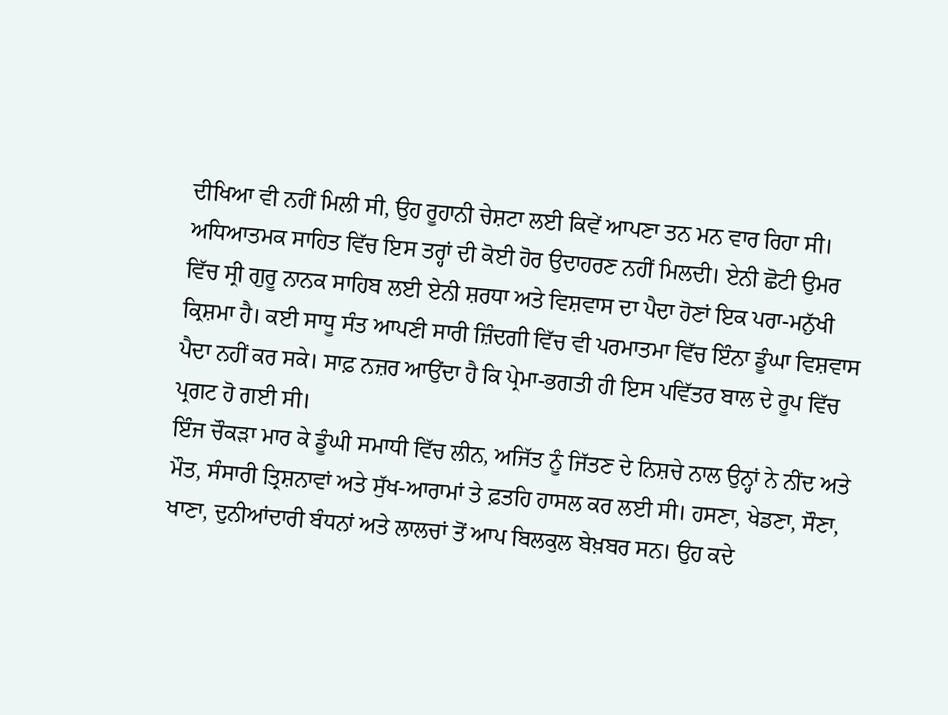ਦੀਖਿਆ ਵੀ ਨਹੀਂ ਮਿਲੀ ਸੀ, ਉਹ ਰੂਹਾਨੀ ਚੇਸ਼ਟਾ ਲਈ ਕਿਵੇਂ ਆਪਣਾ ਤਨ ਮਨ ਵਾਰ ਰਿਹਾ ਸੀ। ਅਧਿਆਤਮਕ ਸਾਹਿਤ ਵਿੱਚ ਇਸ ਤਰ੍ਹਾਂ ਦੀ ਕੋਈ ਹੋਰ ਉਦਾਹਰਣ ਨਹੀਂ ਮਿਲਦੀ। ਏਨੀ ਛੋਟੀ ਉਮਰ ਵਿੱਚ ਸ੍ਰੀ ਗੁਰੂ ਨਾਨਕ ਸਾਹਿਬ ਲਈ ਏਨੀ ਸ਼ਰਧਾ ਅਤੇ ਵਿਸ਼ਵਾਸ ਦਾ ਪੈਦਾ ਹੋਣਾਂ ਇਕ ਪਰਾ-ਮਨੁੱਖੀ ਕ੍ਰਿਸ਼ਮਾ ਹੈ। ਕਈ ਸਾਧੂ ਸੰਤ ਆਪਣੀ ਸਾਰੀ ਜ਼ਿੰਦਗੀ ਵਿੱਚ ਵੀ ਪਰਮਾਤਮਾ ਵਿੱਚ ਇੰਨਾ ਡੂੰਘਾ ਵਿਸ਼ਵਾਸ ਪੈਦਾ ਨਹੀਂ ਕਰ ਸਕੇ। ਸਾਫ਼ ਨਜ਼ਰ ਆਉਂਦਾ ਹੈ ਕਿ ਪ੍ਰੇਮਾ-ਭਗਤੀ ਹੀ ਇਸ ਪਵਿੱਤਰ ਬਾਲ ਦੇ ਰੂਪ ਵਿੱਚ ਪ੍ਰਗਟ ਹੋ ਗਈ ਸੀ।
ਇੰਜ ਚੌਕੜਾ ਮਾਰ ਕੇ ਡੂੰਘੀ ਸਮਾਧੀ ਵਿੱਚ ਲੀਨ, ਅਜਿੱਤ ਨੂੰ ਜਿੱਤਣ ਦੇ ਨਿਸ਼ਚੇ ਨਾਲ ਉਨ੍ਹਾਂ ਨੇ ਨੀਂਦ ਅਤੇ ਮੌਤ, ਸੰਸਾਰੀ ਤ੍ਰਿਸ਼ਨਾਵਾਂ ਅਤੇ ਸੁੱਖ-ਆਰਾਮਾਂ ਤੇ ਫ਼ਤਹਿ ਹਾਸਲ ਕਰ ਲਈ ਸੀ। ਹਸਣਾ, ਖੇਡਣਾ, ਸੌਣਾ, ਖਾਣਾ, ਦੁਨੀਆਂਦਾਰੀ ਬੰਧਨਾਂ ਅਤੇ ਲਾਲਚਾਂ ਤੋਂ ਆਪ ਬਿਲਕੁਲ ਬੇਖ਼ਬਰ ਸਨ। ਉਹ ਕਦੇ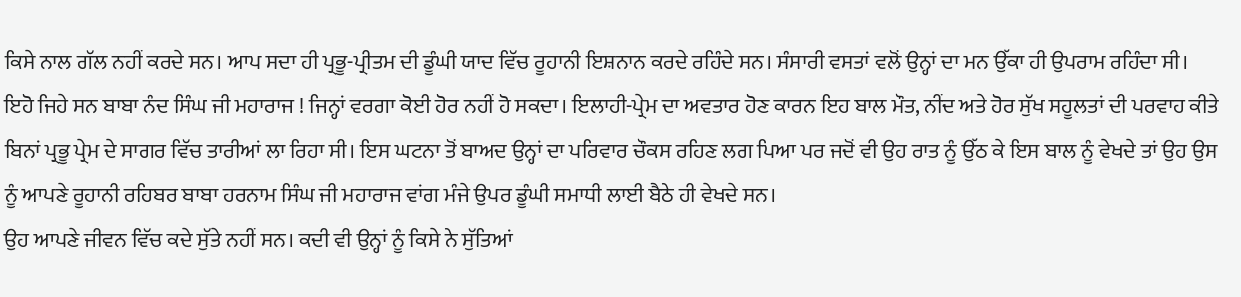ਕਿਸੇ ਨਾਲ ਗੱਲ ਨਹੀਂ ਕਰਦੇ ਸਨ। ਆਪ ਸਦਾ ਹੀ ਪ੍ਰਭੂ-ਪ੍ਰੀਤਮ ਦੀ ਡੂੰਘੀ ਯਾਦ ਵਿੱਚ ਰੂਹਾਨੀ ਇਸ਼ਨਾਨ ਕਰਦੇ ਰਹਿੰਦੇ ਸਨ। ਸੰਸਾਰੀ ਵਸਤਾਂ ਵਲੋਂ ਉਨ੍ਹਾਂ ਦਾ ਮਨ ਉੱਕਾ ਹੀ ਉਪਰਾਮ ਰਹਿੰਦਾ ਸੀ। ਇਹੋ ਜਿਹੇ ਸਨ ਬਾਬਾ ਨੰਦ ਸਿੰਘ ਜੀ ਮਹਾਰਾਜ ! ਜਿਨ੍ਹਾਂ ਵਰਗਾ ਕੋਈ ਹੋਰ ਨਹੀਂ ਹੋ ਸਕਦਾ। ਇਲਾਹੀ-ਪ੍ਰੇਮ ਦਾ ਅਵਤਾਰ ਹੋਣ ਕਾਰਨ ਇਹ ਬਾਲ ਮੌਤ, ਨੀਂਦ ਅਤੇ ਹੋਰ ਸੁੱਖ ਸਹੂਲਤਾਂ ਦੀ ਪਰਵਾਹ ਕੀਤੇ ਬਿਨਾਂ ਪ੍ਰਭੂ ਪ੍ਰੇਮ ਦੇ ਸਾਗਰ ਵਿੱਚ ਤਾਰੀਆਂ ਲਾ ਰਿਹਾ ਸੀ। ਇਸ ਘਟਨਾ ਤੋਂ ਬਾਅਦ ਉਨ੍ਹਾਂ ਦਾ ਪਰਿਵਾਰ ਚੌਕਸ ਰਹਿਣ ਲਗ ਪਿਆ ਪਰ ਜਦੋਂ ਵੀ ਉਹ ਰਾਤ ਨੂੰ ਉੱਠ ਕੇ ਇਸ ਬਾਲ ਨੂੰ ਵੇਖਦੇ ਤਾਂ ਉਹ ਉਸ ਨੂੰ ਆਪਣੇ ਰੂਹਾਨੀ ਰਹਿਬਰ ਬਾਬਾ ਹਰਨਾਮ ਸਿੰਘ ਜੀ ਮਹਾਰਾਜ ਵਾਂਗ ਮੰਜੇ ਉਪਰ ਡੂੰਘੀ ਸਮਾਧੀ ਲਾਈ ਬੈਠੇ ਹੀ ਵੇਖਦੇ ਸਨ।
ਉਹ ਆਪਣੇ ਜੀਵਨ ਵਿੱਚ ਕਦੇ ਸੁੱਤੇ ਨਹੀਂ ਸਨ। ਕਦੀ ਵੀ ਉਨ੍ਹਾਂ ਨੂੰ ਕਿਸੇ ਨੇ ਸੁੱਤਿਆਂ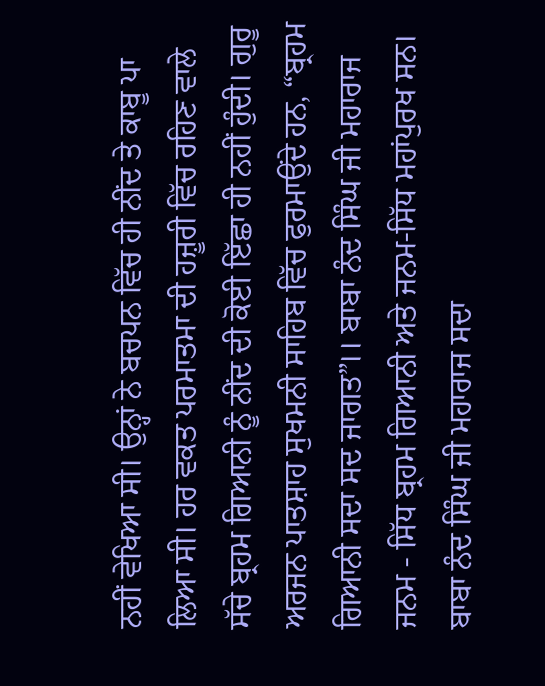ਨਹੀਂ ਵੇਖਿਆ ਸੀ। ਉਨ੍ਹਾਂ ਨੇ ਬਚਪਨ ਵਿੱਚ ਹੀ ਨੀਂਦ ਤੇ ਕਾਬੂ ਪਾ ਲਿਆ ਸੀ। ਹਰ ਵਕਤ ਪਰਮਾਤਮਾ ਦੀ ਹਜ਼ੂਰੀ ਵਿੱਚ ਰਹਿਣ ਵਾਲੇ ਸੱਚੇ ਬ੍ਰਹਮ ਗਿਆਨੀ ਨੂੰ ਨੀਂਦ ਦੀ ਕੋਈ ਇੱਛਾ ਹੀ ਨਹੀਂ ਹੁੰਦੀ। ਗੁਰੂ ਅਰਜਨ ਪਾਤਸ਼ਾਹ ਸੁਖਮਨੀ ਸਾਹਿਬ ਵਿੱਚ ਫੁਰਮਾਉਂਦੇ ਹਨ, “ਬ੍ਰਹਮ ਗਿਆਨੀ ਸਦਾ ਸਦ ਜਾਗਤ”।। ਬਾਬਾ ਨੰਦ ਸਿੰਘ ਜੀ ਮਹਾਰਾਜ ਜਨਮ - ਸਿੱਧ ਬ੍ਰਹਮ ਗਿਆਨੀ ਅਤੇ ਜਨਮ-ਸਿੱਧ ਮਹਾਂਪੁਰਖ ਸਨ। ਬਾਬਾ ਨੰਦ ਸਿੰਘ ਜੀ ਮਹਾਰਾਜ ਸਦਾ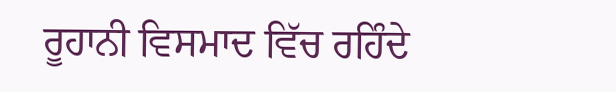ਰੂਹਾਨੀ ਵਿਸਮਾਦ ਵਿੱਚ ਰਹਿੰਦੇ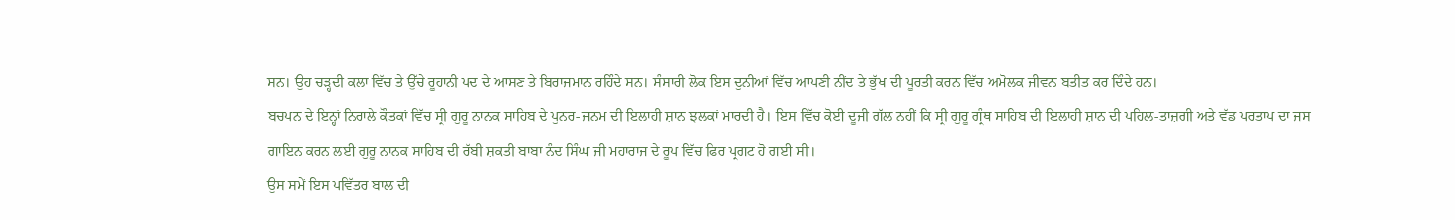ਸਨ। ਉਹ ਚੜ੍ਹਦੀ ਕਲਾ ਵਿੱਚ ਤੇ ਉੱਚੇ ਰੂਹਾਨੀ ਪਦ ਦੇ ਆਸਣ ਤੇ ਬਿਰਾਜਮਾਨ ਰਹਿੰਦੇ ਸਨ। ਸੰਸਾਰੀ ਲੋਕ ਇਸ ਦੁਨੀਆਂ ਵਿੱਚ ਆਪਣੀ ਨੀਂਦ ਤੇ ਭੁੱਖ ਦੀ ਪੂਰਤੀ ਕਰਨ ਵਿੱਚ ਅਮੋਲਕ ਜੀਵਨ ਬਤੀਤ ਕਰ ਦਿੰਦੇ ਹਨ।
ਬਚਪਨ ਦੇ ਇਨ੍ਹਾਂ ਨਿਰਾਲੇ ਕੌਤਕਾਂ ਵਿੱਚ ਸ੍ਰੀ ਗੁਰੂ ਨਾਨਕ ਸਾਹਿਬ ਦੇ ਪੁਨਰ-ਜਨਮ ਦੀ ਇਲਾਹੀ ਸ਼ਾਨ ਝਲਕਾਂ ਮਾਰਦੀ ਹੈ। ਇਸ ਵਿੱਚ ਕੋਈ ਦੂਜੀ ਗੱਲ ਨਹੀਂ ਕਿ ਸ੍ਰੀ ਗੁਰੂ ਗ੍ਰੰਥ ਸਾਹਿਬ ਦੀ ਇਲਾਹੀ ਸ਼ਾਨ ਦੀ ਪਹਿਲ-ਤਾਜ਼ਗੀ ਅਤੇ ਵੱਡ ਪਰਤਾਪ ਦਾ ਜਸ ਗਾਇਨ ਕਰਨ ਲਈ ਗੁਰੂ ਨਾਨਕ ਸਾਹਿਬ ਦੀ ਰੱਬੀ ਸ਼ਕਤੀ ਬਾਬਾ ਨੰਦ ਸਿੰਘ ਜੀ ਮਹਾਰਾਜ ਦੇ ਰੂਪ ਵਿੱਚ ਫਿਰ ਪ੍ਰਗਟ ਹੋ ਗਈ ਸੀ।
ਉਸ ਸਮੇਂ ਇਸ ਪਵਿੱਤਰ ਬਾਲ ਦੀ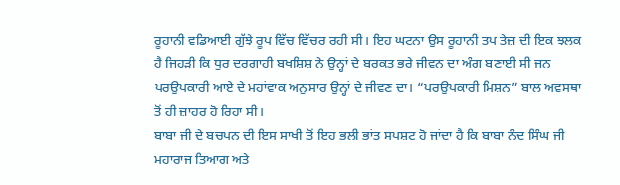ਰੂਹਾਨੀ ਵਡਿਆਈ ਗੁੱਝੇ ਰੂਪ ਵਿੱਚ ਵਿੱਚਰ ਰਹੀ ਸੀ। ਇਹ ਘਟਨਾ ਉਸ ਰੂਹਾਨੀ ਤਪ ਤੇਜ਼ ਦੀ ਇਕ ਝਲਕ ਹੈ ਜਿਹੜੀ ਕਿ ਧੁਰ ਦਰਗਾਹੀ ਬਖਸ਼ਿਸ਼ ਨੇ ਉਨ੍ਹਾਂ ਦੇ ਬਰਕਤ ਭਰੇ ਜੀਵਨ ਦਾ ਅੰਗ ਬਣਾਈ ਸੀ ਜਨ ਪਰਉਪਕਾਰੀ ਆਏ ਦੇ ਮਹਾਂਵਾਕ ਅਨੁਸਾਰ ਉਨ੍ਹਾਂ ਦੇ ਜੀਵਣ ਦਾ। “ਪਰਉਪਕਾਰੀ ਮਿਸ਼ਨ” ਬਾਲ ਅਵਸਥਾ ਤੋਂ ਹੀ ਜ਼ਾਹਰ ਹੋ ਰਿਹਾ ਸੀ।
ਬਾਬਾ ਜੀ ਦੇ ਬਚਪਨ ਦੀ ਇਸ ਸਾਖੀ ਤੋਂ ਇਹ ਭਲੀ ਭਾਂਤ ਸਪਸ਼ਟ ਹੋ ਜਾਂਦਾ ਹੈ ਕਿ ਬਾਬਾ ਨੰਦ ਸਿੰਘ ਜੀ ਮਹਾਰਾਜ ਤਿਆਗ ਅਤੇ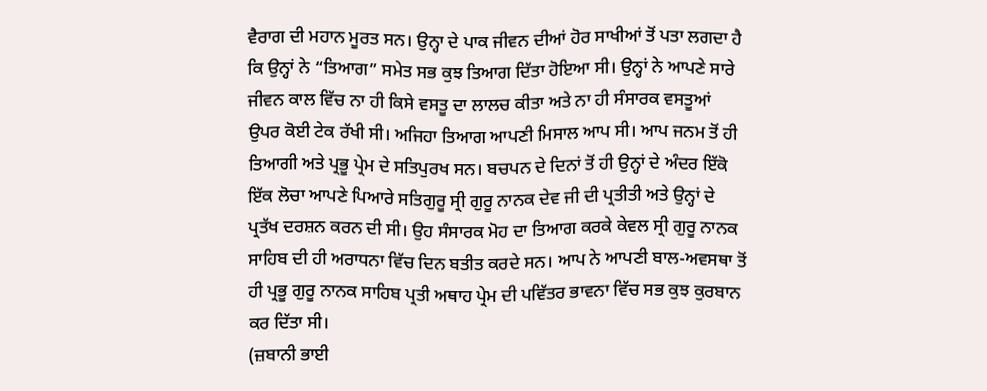ਵੈਰਾਗ ਦੀ ਮਹਾਨ ਮੂਰਤ ਸਨ। ਉਨ੍ਹਾ ਦੇ ਪਾਕ ਜੀਵਨ ਦੀਆਂ ਹੋਰ ਸਾਖੀਆਂ ਤੋਂ ਪਤਾ ਲਗਦਾ ਹੈ ਕਿ ਉਨ੍ਹਾਂ ਨੇ “ਤਿਆਗ” ਸਮੇਤ ਸਭ ਕੁਝ ਤਿਆਗ ਦਿੱਤਾ ਹੋਇਆ ਸੀ। ਉਨ੍ਹਾਂ ਨੇ ਆਪਣੇ ਸਾਰੇ ਜੀਵਨ ਕਾਲ ਵਿੱਚ ਨਾ ਹੀ ਕਿਸੇ ਵਸਤੂ ਦਾ ਲਾਲਚ ਕੀਤਾ ਅਤੇ ਨਾ ਹੀ ਸੰਸਾਰਕ ਵਸਤੂਆਂ ਉਪਰ ਕੋਈ ਟੇਕ ਰੱਖੀ ਸੀ। ਅਜਿਹਾ ਤਿਆਗ ਆਪਣੀ ਮਿਸਾਲ ਆਪ ਸੀ। ਆਪ ਜਨਮ ਤੋਂ ਹੀ ਤਿਆਗੀ ਅਤੇ ਪ੍ਰਭੂ ਪ੍ਰੇਮ ਦੇ ਸਤਿਪੁਰਖ ਸਨ। ਬਚਪਨ ਦੇ ਦਿਨਾਂ ਤੋਂ ਹੀ ਉਨ੍ਹਾਂ ਦੇ ਅੰਦਰ ਇੱਕੋ ਇੱਕ ਲੋਚਾ ਆਪਣੇ ਪਿਆਰੇ ਸਤਿਗੁਰੂ ਸ੍ਰੀ ਗੁਰੂ ਨਾਨਕ ਦੇਵ ਜੀ ਦੀ ਪ੍ਰਤੀਤੀ ਅਤੇ ਉਨ੍ਹਾਂ ਦੇ ਪ੍ਰਤੱਖ ਦਰਸ਼ਨ ਕਰਨ ਦੀ ਸੀ। ਉਹ ਸੰਸਾਰਕ ਮੋਹ ਦਾ ਤਿਆਗ ਕਰਕੇ ਕੇਵਲ ਸ੍ਰੀ ਗੁਰੂ ਨਾਨਕ ਸਾਹਿਬ ਦੀ ਹੀ ਅਰਾਧਨਾ ਵਿੱਚ ਦਿਨ ਬਤੀਤ ਕਰਦੇ ਸਨ। ਆਪ ਨੇ ਆਪਣੀ ਬਾਲ-ਅਵਸਥਾ ਤੋਂ ਹੀ ਪ੍ਰਭੂ ਗੁਰੂ ਨਾਨਕ ਸਾਹਿਬ ਪ੍ਰਤੀ ਅਥਾਹ ਪ੍ਰੇਮ ਦੀ ਪਵਿੱਤਰ ਭਾਵਨਾ ਵਿੱਚ ਸਭ ਕੁਝ ਕੁਰਬਾਨ ਕਰ ਦਿੱਤਾ ਸੀ।
(ਜ਼ਬਾਨੀ ਭਾਈ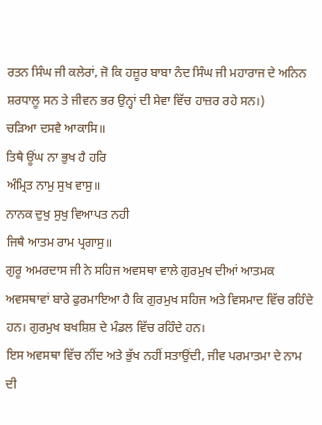ਰਤਨ ਸਿੰਘ ਜੀ ਕਲੇਰਾਂ, ਜੋ ਕਿ ਹਜ਼ੂਰ ਬਾਬਾ ਨੰਦ ਸਿੰਘ ਜੀ ਮਹਾਰਾਜ ਦੇ ਅਨਿਨ ਸ਼ਰਧਾਲੂ ਸਨ ਤੇ ਜੀਵਨ ਭਰ ਉਨ੍ਹਾਂ ਦੀ ਸੇਵਾ ਵਿੱਚ ਹਾਜ਼ਰ ਰਹੇ ਸਨ।)
ਚੜਿਆ ਦਸਵੈ ਆਕਾਸਿ॥
ਤਿਥੈ ਊਂਘ ਨਾ ਭੁਖ ਹੈ ਹਰਿ
ਅੰਮ੍ਰਿਤ ਨਾਮੁ ਸੁਖ ਵਾਸੁ॥
ਨਾਨਕ ਦੁਖੁ ਸੁਖੁ ਵਿਆਪਤ ਨਹੀ
ਜਿਥੈ ਆਤਮ ਰਾਮ ਪ੍ਰਗਾਸੁ॥
ਗੁਰੂ ਅਮਰਦਾਸ ਜੀ ਨੇ ਸਹਿਜ ਅਵਸਥਾ ਵਾਲੇ ਗੁਰਮੁਖ ਦੀਆਂ ਆਤਮਕ ਅਵਸਥਾਵਾਂ ਬਾਰੇ ਫੁਰਮਾਇਆ ਹੈ ਕਿ ਗੁਰਮੁਖ ਸਹਿਜ ਅਤੇ ਵਿਸਮਾਦ ਵਿੱਚ ਰਹਿੰਦੇ ਹਨ। ਗੁਰਮੁਖ ਬਖਸ਼ਿਸ਼ ਦੇ ਮੰਡਲ ਵਿੱਚ ਰਹਿੰਦੇ ਹਨ।
ਇਸ ਅਵਸਥਾ ਵਿੱਚ ਨੀਂਦ ਅਤੇ ਭੁੱਖ ਨਹੀਂ ਸਤਾਉਂਦੀ, ਜੀਵ ਪਰਮਾਤਮਾ ਦੇ ਨਾਮ ਦੀ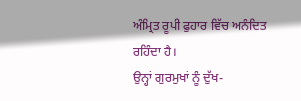ਅੰਮ੍ਰਿਤ ਰੂਪੀ ਫੁਹਾਰ ਵਿੱਚ ਅਨੰਦਿਤ ਰਹਿੰਦਾ ਹੈ।
ਉਨ੍ਹਾਂ ਗੁਰਮੁਖਾਂ ਨੂੰ ਦੁੱਖ-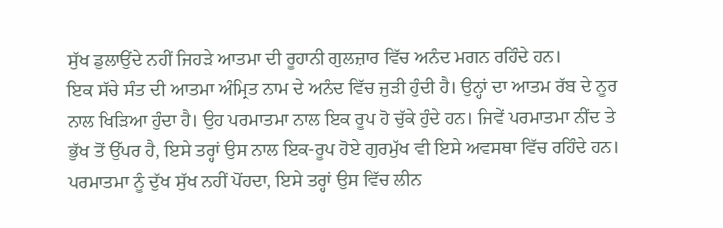ਸੁੱਖ ਡੁਲਾਉਂਦੇ ਨਹੀਂ ਜਿਹੜੇ ਆਤਮਾ ਦੀ ਰੂਹਾਨੀ ਗੁਲਜ਼ਾਰ ਵਿੱਚ ਅਨੰਦ ਮਗਨ ਰਹਿੰਦੇ ਹਨ।
ਇਕ ਸੱਚੇ ਸੰਤ ਦੀ ਆਤਮਾ ਅੰਮ੍ਰਿਤ ਨਾਮ ਦੇ ਅਨੰਦ ਵਿੱਚ ਜੁੜੀ ਹੁੰਦੀ ਹੈ। ਉਨ੍ਹਾਂ ਦਾ ਆਤਮ ਰੱਬ ਦੇ ਨੂਰ ਨਾਲ ਖਿੜਿਆ ਹੁੰਦਾ ਹੈ। ਉਹ ਪਰਮਾਤਮਾ ਨਾਲ ਇਕ ਰੂਪ ਹੋ ਚੁੱਕੇ ਹੁੰਦੇ ਹਨ। ਜਿਵੇਂ ਪਰਮਾਤਮਾ ਨੀਂਦ ਤੇ ਭੁੱਖ ਤੋਂ ਉੱਪਰ ਹੈ, ਇਸੇ ਤਰ੍ਹਾਂ ਉਸ ਨਾਲ ਇਕ-ਰੂਪ ਹੋਏ ਗੁਰਮੁੱਖ ਵੀ ਇਸੇ ਅਵਸਥਾ ਵਿੱਚ ਰਹਿੰਦੇ ਹਨ। ਪਰਮਾਤਮਾ ਨੂੰ ਦੁੱਖ ਸੁੱਖ ਨਹੀਂ ਪੋਂਹਦਾ, ਇਸੇ ਤਰ੍ਹਾਂ ਉਸ ਵਿੱਚ ਲੀਨ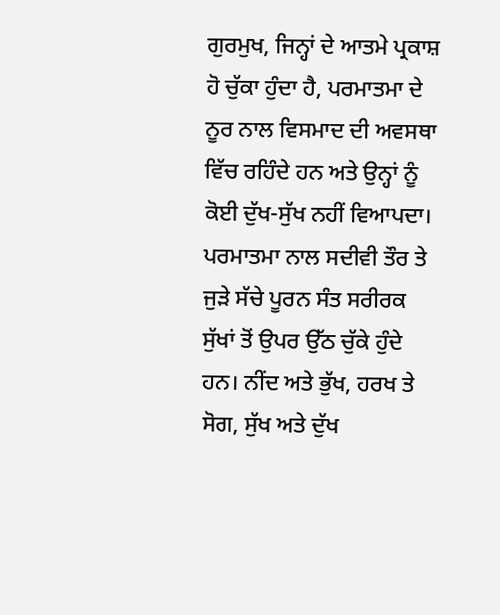ਗੁਰਮੁਖ, ਜਿਨ੍ਹਾਂ ਦੇ ਆਤਮੇ ਪ੍ਰਕਾਸ਼ ਹੋ ਚੁੱਕਾ ਹੁੰਦਾ ਹੈ, ਪਰਮਾਤਮਾ ਦੇ ਨੂਰ ਨਾਲ ਵਿਸਮਾਦ ਦੀ ਅਵਸਥਾ ਵਿੱਚ ਰਹਿੰਦੇ ਹਨ ਅਤੇ ਉਨ੍ਹਾਂ ਨੂੰ ਕੋਈ ਦੁੱਖ-ਸੁੱਖ ਨਹੀਂ ਵਿਆਪਦਾ।
ਪਰਮਾਤਮਾ ਨਾਲ ਸਦੀਵੀ ਤੌਰ ਤੇ ਜੁੜੇ ਸੱਚੇ ਪੂਰਨ ਸੰਤ ਸਰੀਰਕ ਸੁੱਖਾਂ ਤੋਂ ਉਪਰ ਉੱਠ ਚੁੱਕੇ ਹੁੰਦੇ ਹਨ। ਨੀਂਦ ਅਤੇ ਭੁੱਖ, ਹਰਖ ਤੇ ਸੋਗ, ਸੁੱਖ ਅਤੇ ਦੁੱਖ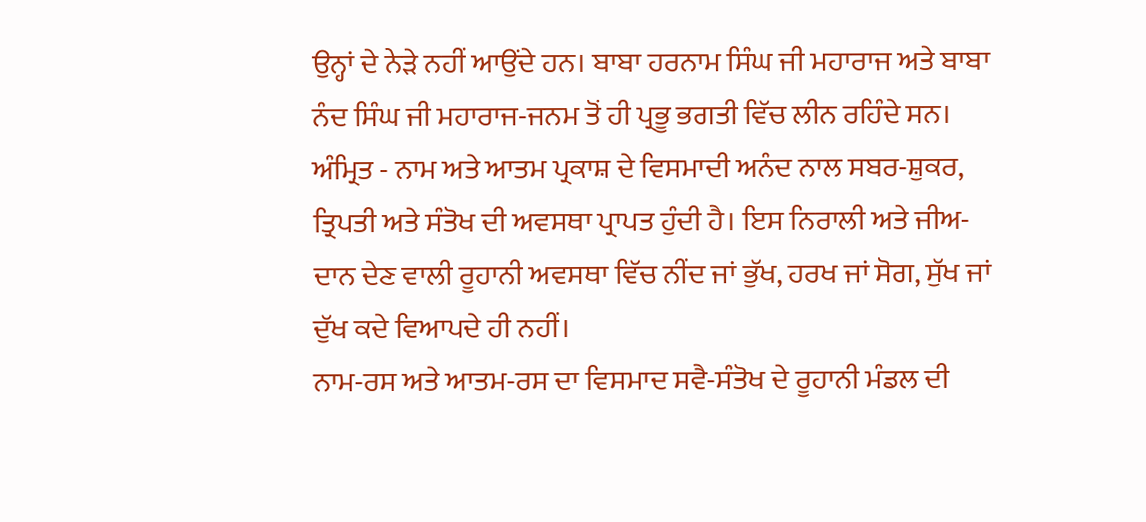ਉਨ੍ਹਾਂ ਦੇ ਨੇੜੇ ਨਹੀਂ ਆਉਂਦੇ ਹਨ। ਬਾਬਾ ਹਰਨਾਮ ਸਿੰਘ ਜੀ ਮਹਾਰਾਜ ਅਤੇ ਬਾਬਾ ਨੰਦ ਸਿੰਘ ਜੀ ਮਹਾਰਾਜ-ਜਨਮ ਤੋਂ ਹੀ ਪ੍ਰਭੂ ਭਗਤੀ ਵਿੱਚ ਲੀਨ ਰਹਿੰਦੇ ਸਨ।
ਅੰਮ੍ਰਿਤ - ਨਾਮ ਅਤੇ ਆਤਮ ਪ੍ਰਕਾਸ਼ ਦੇ ਵਿਸਮਾਦੀ ਅਨੰਦ ਨਾਲ ਸਬਰ-ਸ਼ੁਕਰ, ਤ੍ਰਿਪਤੀ ਅਤੇ ਸੰਤੋਖ ਦੀ ਅਵਸਥਾ ਪ੍ਰਾਪਤ ਹੁੰਦੀ ਹੈ। ਇਸ ਨਿਰਾਲੀ ਅਤੇ ਜੀਅ-ਦਾਨ ਦੇਣ ਵਾਲੀ ਰੂਹਾਨੀ ਅਵਸਥਾ ਵਿੱਚ ਨੀਂਦ ਜਾਂ ਭੁੱਖ, ਹਰਖ ਜਾਂ ਸੋਗ, ਸੁੱਖ ਜਾਂ ਦੁੱਖ ਕਦੇ ਵਿਆਪਦੇ ਹੀ ਨਹੀਂ।
ਨਾਮ-ਰਸ ਅਤੇ ਆਤਮ-ਰਸ ਦਾ ਵਿਸਮਾਦ ਸਵੈ-ਸੰਤੋਖ ਦੇ ਰੂਹਾਨੀ ਮੰਡਲ ਦੀ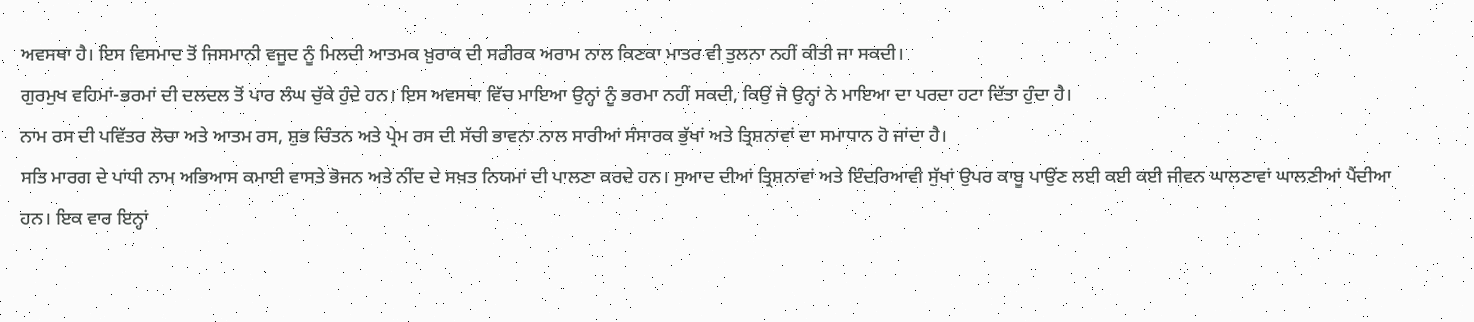ਅਵਸਥਾ ਹੈ। ਇਸ ਵਿਸਮਾਦ ਤੋਂ ਜਿਸਮਾਨੀ ਵਜੂਦ ਨੂੰ ਮਿਲਦੀ ਆਤਮਕ ਖ਼ੁਰਾਕ ਦੀ ਸਰੀਰਕ ਅਰਾਮ ਨਾਲ ਕਿਣਕਾ ਮਾਤਰ ਵੀ ਤੁਲਨਾ ਨਹੀਂ ਕੀਤੀ ਜਾ ਸਕਦੀ।
ਗੁਰਮੁਖ ਵਹਿਮਾਂ-ਭਰਮਾਂ ਦੀ ਦਲਦਲ ਤੋਂ ਪਾਰ ਲੰਘ ਚੁੱਕੇ ਹੁੰਦੇ ਹਨ। ਇਸ ਅਵਸਥਾ ਵਿੱਚ ਮਾਇਆ ਉਨ੍ਹਾਂ ਨੂੰ ਭਰਮਾ ਨਹੀਂ ਸਕਦੀ, ਕਿਉਂ ਜੋ ਉਨ੍ਹਾਂ ਨੇ ਮਾਇਆ ਦਾ ਪਰਦਾ ਹਟਾ ਦਿੱਤਾ ਹੁੰਦਾ ਹੈ।
ਨਾਮ ਰਸ ਦੀ ਪਵਿੱਤਰ ਲੋਚਾ ਅਤੇ ਆਤਮ ਰਸ, ਸ਼ੁਭ ਚਿੰਤਨ ਅਤੇ ਪ੍ਰੇਮ ਰਸ ਦੀ ਸੱਚੀ ਭਾਵਨਾ ਨਾਲ ਸਾਰੀਆਂ ਸੰਸਾਰਕ ਭੁੱਖਾਂ ਅਤੇ ਤ੍ਰਿਸ਼ਨਾਵਾਂ ਦਾ ਸਮਾਧਾਨ ਹੋ ਜਾਂਦਾ ਹੈ।
ਸਤਿ ਮਾਰਗ ਦੇ ਪਾਂਧੀ ਨਾਮ ਅਭਿਆਸ ਕਮਾਈ ਵਾਸਤੇ ਭੋਜਨ ਅਤੇ ਨੀਂਦ ਦੇ ਸਖ਼ਤ ਨਿਯਮਾਂ ਦੀ ਪਾਲਣਾ ਕਰਦੇ ਹਨ। ਸੁਆਦ ਦੀਆਂ ਤ੍ਰਿਸ਼ਨਾਵਾਂ ਅਤੇ ਇੰਦਰਿਆਵੀ ਸੁੱਖਾਂ ਉਪਰ ਕਾਬੂ ਪਾਉਂਣ ਲਈ ਕਈ ਕਈ ਜੀਵਨ ਘਾਲਣਾਵਾਂ ਘਾਲਣੀਆਂ ਪੈਂਦੀਆ ਹਨ। ਇਕ ਵਾਰ ਇਨ੍ਹਾਂ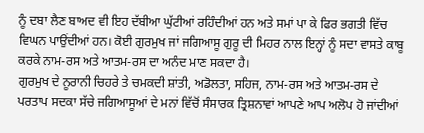ਨੂੰ ਦਬਾ ਲੈਣ ਬਾਅਦ ਵੀ ਇਹ ਦੱਬੀਆ ਘੁੱਟੀਆਂ ਰਹਿੰਦੀਆਂ ਹਨ ਅਤੇ ਸਮਾਂ ਪਾ ਕੇ ਫਿਰ ਭਗਤੀ ਵਿੱਚ ਵਿਘਨ ਪਾਉਂਦੀਆਂ ਹਨ। ਕੋਈ ਗੁਰਮੁਖ ਜਾਂ ਜਗਿਆਸੂ ਗੁਰੂ ਦੀ ਮਿਹਰ ਨਾਲ ਇਨ੍ਹਾਂ ਨੂੰ ਸਦਾ ਵਾਸਤੇ ਕਾਬੂ ਕਰਕੇ ਨਾਮ-ਰਸ ਅਤੇ ਆਤਮ-ਰਸ ਦਾ ਅਨੰਦ ਮਾਣ ਸਕਦਾ ਹੈ।
ਗੁਰਮੁਖ ਦੇ ਨੂਰਾਨੀ ਚਿਹਰੇ ਤੇ ਚਮਕਦੀ ਸ਼ਾਂਤੀ, ਅਡੋਲਤਾ, ਸਹਿਜ, ਨਾਮ-ਰਸ ਅਤੇ ਆਤਮ-ਰਸ ਦੇ ਪਰਤਾਪ ਸਦਕਾ ਸੱਚੇ ਜਗਿਆਸੂਆਂ ਦੇ ਮਨਾਂ ਵਿੱਚੋਂ ਸੰਸਾਰਕ ਤ੍ਰਿਸ਼ਨਾਵਾਂ ਆਪਣੇ ਆਪ ਅਲੋਪ ਹੋ ਜਾਂਦੀਆਂ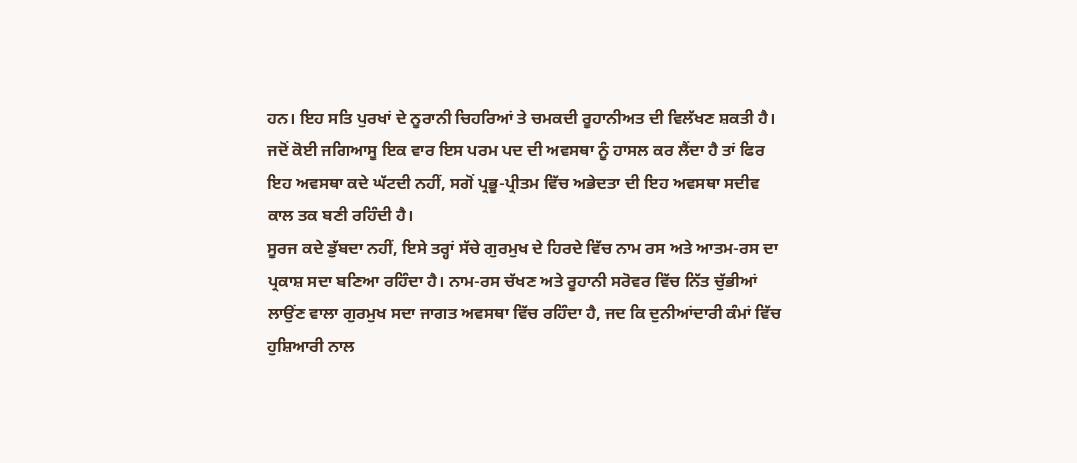ਹਨ। ਇਹ ਸਤਿ ਪੁਰਖਾਂ ਦੇ ਨੂਰਾਨੀ ਚਿਹਰਿਆਂ ਤੇ ਚਮਕਦੀ ਰੂਹਾਨੀਅਤ ਦੀ ਵਿਲੱਖਣ ਸ਼ਕਤੀ ਹੈ।
ਜਦੋਂ ਕੋਈ ਜਗਿਆਸੂ ਇਕ ਵਾਰ ਇਸ ਪਰਮ ਪਦ ਦੀ ਅਵਸਥਾ ਨੂੰ ਹਾਸਲ ਕਰ ਲੈਂਦਾ ਹੈ ਤਾਂ ਫਿਰ ਇਹ ਅਵਸਥਾ ਕਦੇ ਘੱਟਦੀ ਨਹੀਂ, ਸਗੋਂ ਪ੍ਰਭੂ-ਪ੍ਰੀਤਮ ਵਿੱਚ ਅਭੇਦਤਾ ਦੀ ਇਹ ਅਵਸਥਾ ਸਦੀਵ ਕਾਲ ਤਕ ਬਣੀ ਰਹਿੰਦੀ ਹੈ।
ਸੂਰਜ ਕਦੇ ਡੁੱਬਦਾ ਨਹੀਂ, ਇਸੇ ਤਰ੍ਹਾਂ ਸੱਚੇ ਗੁਰਮੁਖ ਦੇ ਹਿਰਦੇ ਵਿੱਚ ਨਾਮ ਰਸ ਅਤੇ ਆਤਮ-ਰਸ ਦਾ ਪ੍ਰਕਾਸ਼ ਸਦਾ ਬਣਿਆ ਰਹਿੰਦਾ ਹੈ। ਨਾਮ-ਰਸ ਚੱਖਣ ਅਤੇ ਰੂਹਾਨੀ ਸਰੋਵਰ ਵਿੱਚ ਨਿੱਤ ਚੁੱਭੀਆਂ ਲਾਉਂਣ ਵਾਲਾ ਗੁਰਮੁਖ ਸਦਾ ਜਾਗਤ ਅਵਸਥਾ ਵਿੱਚ ਰਹਿੰਦਾ ਹੈ, ਜਦ ਕਿ ਦੁਨੀਆਂਦਾਰੀ ਕੰਮਾਂ ਵਿੱਚ ਹੁਸ਼ਿਆਰੀ ਨਾਲ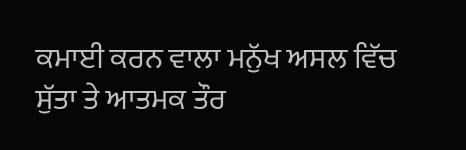ਕਮਾਈ ਕਰਨ ਵਾਲਾ ਮਨੁੱਖ ਅਸਲ ਵਿੱਚ ਸੁੱਤਾ ਤੇ ਆਤਮਕ ਤੌਰ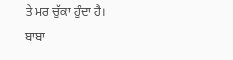ਤੇ ਮਰ ਚੁੱਕਾ ਹੁੰਦਾ ਹੈ।
ਬਾਬਾ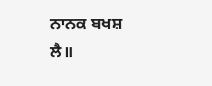ਨਾਨਕ ਬਖਸ਼ ਲੈ॥